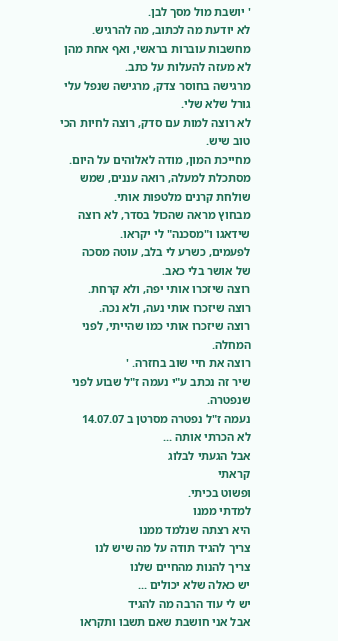' יושבת מול מסך לבן.
לא יודעת מה לכתוב, מה להרגיש.
מחשבות עוברות בראשי, ואף אחת מהן לא מעזה להעלות על כתב.
מרגישה בחוסר צדק, מרגישה שנפל עלי גורל שלא שלי.
לא רוצה למות עם סדק, רוצה לחיות הכי טוב שיש.
מחייכת המון, מודה לאלוהים על היום.
מסתכלת למעלה, רואה עננים, שמש שולחת קרנים מלטפות אותי.
מבחוץ מראה שהכול בסדר, לא רוצה שידאגו ו"מסכנה" לי יקראו.
לפעמים, כשרע לי בלב, עוטה מסכה
של אושר בלי כאב.
רוצה שיזכרו אותי יפה, ולא קרחת.
רוצה שיזכרו אותי נעה, ולא נכה.
רוצה שיזכרו אותי כמו שהייתי, לפני המחלה.
רוצה את חיי שוב בחזרה. '
שיר זה נכתב ע"י נעמה ז"ל שבוע לפני שנפטרה.
נעמה ז"ל נפטרה מסרטן ב 14.07.07
לא הכרתי אותה ...
אבל הגעתי לבלוג
קראתי
ופשוט בכיתי.
למדתי ממנו
היא רצתה שנלמד ממנו
צריך להגיד תודה על מה שיש לנו
צריך להנות מהחיים שלנו
יש כאלה שלא יכולים ...
יש לי עוד הרבה מה להגיד
אבל אני חושבת שאם תשבו ותקראו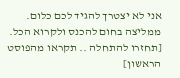אני לא יצטרך להגיד לכם כלום.
ממליצה בחום להכנס ולקרוא הכל.
[תחזרו להתחלה .. תקראו מהפוסט הראשון]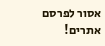אסור לפרסם אתרים!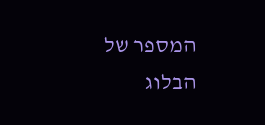המספר של הבלוג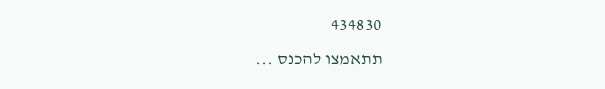434830
תתאמצו להכנס ...